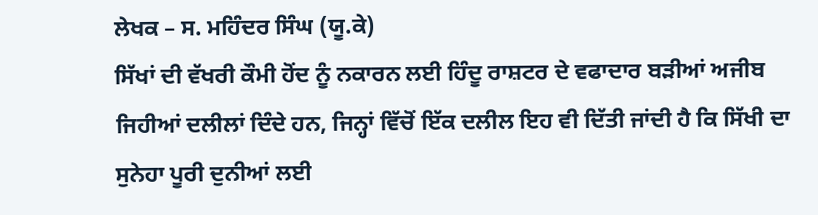ਲੇਖਕ – ਸ. ਮਹਿੰਦਰ ਸਿੰਘ (ਯੂ.ਕੇ)
ਸਿੱਖਾਂ ਦੀ ਵੱਖਰੀ ਕੌਮੀ ਹੋਂਦ ਨੂੰ ਨਕਾਰਨ ਲਈ ਹਿੰਦੂ ਰਾਸ਼ਟਰ ਦੇ ਵਫਾਦਾਰ ਬੜੀਆਂ ਅਜੀਬ ਜਿਹੀਆਂ ਦਲੀਲਾਂ ਦਿੰਦੇ ਹਨ, ਜਿਨ੍ਹਾਂ ਵਿੱਚੋਂ ਇੱਕ ਦਲੀਲ ਇਹ ਵੀ ਦਿੱਤੀ ਜਾਂਦੀ ਹੈ ਕਿ ਸਿੱਖੀ ਦਾ ਸੁਨੇਹਾ ਪੂਰੀ ਦੁਨੀਆਂ ਲਈ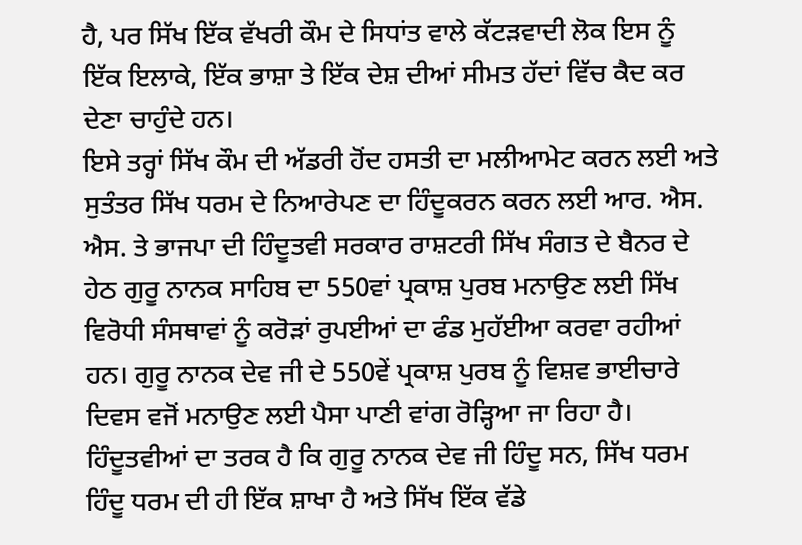ਹੈ, ਪਰ ਸਿੱਖ ਇੱਕ ਵੱਖਰੀ ਕੌਮ ਦੇ ਸਿਧਾਂਤ ਵਾਲੇ ਕੱਟੜਵਾਦੀ ਲੋਕ ਇਸ ਨੂੰ ਇੱਕ ਇਲਾਕੇ, ਇੱਕ ਭਾਸ਼ਾ ਤੇ ਇੱਕ ਦੇਸ਼ ਦੀਆਂ ਸੀਮਤ ਹੱਦਾਂ ਵਿੱਚ ਕੈਦ ਕਰ ਦੇਣਾ ਚਾਹੁੰਦੇ ਹਨ।
ਇਸੇ ਤਰ੍ਹਾਂ ਸਿੱਖ ਕੌਮ ਦੀ ਅੱਡਰੀ ਹੋਂਦ ਹਸਤੀ ਦਾ ਮਲੀਆਮੇਟ ਕਰਨ ਲਈ ਅਤੇ ਸੁਤੰਤਰ ਸਿੱਖ ਧਰਮ ਦੇ ਨਿਆਰੇਪਣ ਦਾ ਹਿੰਦੂਕਰਨ ਕਰਨ ਲਈ ਆਰ. ਐਸ. ਐਸ. ਤੇ ਭਾਜਪਾ ਦੀ ਹਿੰਦੂਤਵੀ ਸਰਕਾਰ ਰਾਸ਼ਟਰੀ ਸਿੱਖ ਸੰਗਤ ਦੇ ਬੈਨਰ ਦੇ ਹੇਠ ਗੁਰੂ ਨਾਨਕ ਸਾਹਿਬ ਦਾ 550ਵਾਂ ਪ੍ਰਕਾਸ਼ ਪੁਰਬ ਮਨਾਉਣ ਲਈ ਸਿੱਖ ਵਿਰੋਧੀ ਸੰਸਥਾਵਾਂ ਨੂੰ ਕਰੋੜਾਂ ਰੁਪਈਆਂ ਦਾ ਫੰਡ ਮੁਹੱਈਆ ਕਰਵਾ ਰਹੀਆਂ ਹਨ। ਗੁਰੂ ਨਾਨਕ ਦੇਵ ਜੀ ਦੇ 550ਵੇਂ ਪ੍ਰਕਾਸ਼ ਪੁਰਬ ਨੂੰ ਵਿਸ਼ਵ ਭਾਈਚਾਰੇ ਦਿਵਸ ਵਜੋਂ ਮਨਾਉਣ ਲਈ ਪੈਸਾ ਪਾਣੀ ਵਾਂਗ ਰੋੜ੍ਹਿਆ ਜਾ ਰਿਹਾ ਹੈ।
ਹਿੰਦੂਤਵੀਆਂ ਦਾ ਤਰਕ ਹੈ ਕਿ ਗੁਰੂ ਨਾਨਕ ਦੇਵ ਜੀ ਹਿੰਦੂ ਸਨ, ਸਿੱਖ ਧਰਮ ਹਿੰਦੂ ਧਰਮ ਦੀ ਹੀ ਇੱਕ ਸ਼ਾਖਾ ਹੈ ਅਤੇ ਸਿੱਖ ਇੱਕ ਵੱਡੇ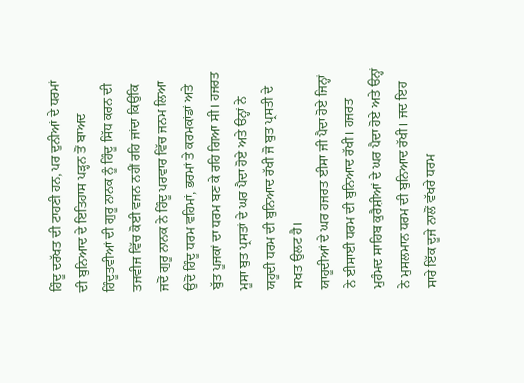ਹਿੰਦੂ ਦਰੱਖਤ ਦੀ ਟਾਹਣੀ ਹਨ, ਪਰ ਦੁਨੀਆਂ ਦੇ ਧਰਮਾਂ ਦੀ ਬੁਨਿਆਦ ਦੇ ਇਤਿਹਾਸ ਪੜ੍ਹਨ ਤੋਂ ਬਾਅਦ ਹਿੰਦੂਤਵੀਆਂ ਦੀ ਗੁਰੂ ਨਾਨਕ ਨੂੰ ਹਿੰਦੂ ਸਿੱਧ ਕਰਨ ਦੀ ਤਜਵੀਜ ਵਿੱਚ ਕੋਈ ਵਜਨ ਨਹੀਂ ਰਹਿ ਜਾਂਦਾ ਕਿਉਂਕਿ ਜਦੋਂ ਗੁਰੂ ਨਾਨਕ ਨੇ ਹਿੰਦੂ ਪਰਵਾਰ ਵਿੱਚ ਜਨਮ ਲਿਆ ਉਦੋਂ ਹਿੰਦੂ ਧਰਮ ਵਹਿਮਾਂ, ਭਰਮਾਂ ਤੇ ਕਰਮਕਾਂਡਾਂ ਅਤੇ ਬੁੱਤ ਪੂਜਕਾਂ ਦਾ ਧਰਮ ਬਣ ਕੇ ਰਹਿ ਗਿਆ ਸੀ। ਹਜਰਤ ਮੂਸਾ ਬੁਤ ਪ੍ਰਸਤਾਂ ਦੇ ਘਰ ਪੈਦਾ ਹੋਏ ਅਤੇ ੳਨ੍ਹਾਂ ਨੇ ਯਹੂਦੀ ਧਰਮ ਦੀ ਬੁਨਿਆਦ ਰੱਖੀ ਜੋ ਬੁਤ ਪ੍ਰਸਤੀ ਦੇ ਸਖਤ ਉਲਟ ਹੈ।
ਯਾਹੂਦੀਆਂ ਦੇ ਘਰ ਹਜਰਤ ਈਸਾ ਜੀ ਪੈਦਾ ਹੋਏ ਜਿਨ੍ਹਾਂ ਨੇ ਈਸਾਈ ਧਰਮ ਦੀ ਬੁਨਿਆਦ ਰੱਖੀ। ਹਜਰਤ ਮੁਹੰਮਦ ਸਾਹਿਬ ਕੁਰੈਸ਼ੀਆਂ ਦੇ ਘਰ ਪੈਦਾ ਹੋਏ ਅਤੇ ੳਨ੍ਹਾਂ ਨੇ ਮੁਸਲਮਾਨ ਧਰਮ ਦੀ ਬੁਨਿਆਦ ਰੱਖੀ। ਜਦ ਇਹ ਸਾਰੇ ਇੱਕ ਦੂਜੇ ਨਾਲੋਂ ਵੱਖਰੇ ਧਰਮ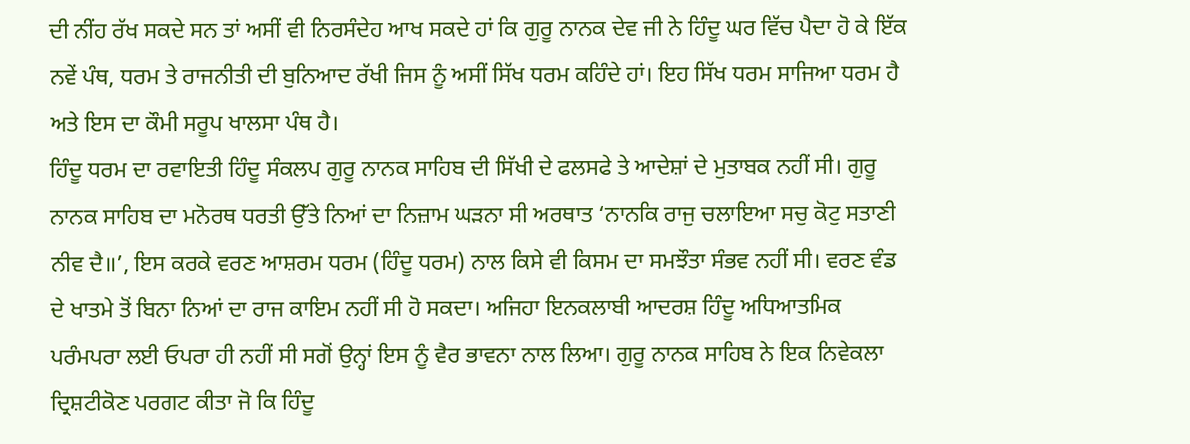ਦੀ ਨੀਂਹ ਰੱਖ ਸਕਦੇ ਸਨ ਤਾਂ ਅਸੀਂ ਵੀ ਨਿਰਸੰਦੇਹ ਆਖ ਸਕਦੇ ਹਾਂ ਕਿ ਗੁਰੂ ਨਾਨਕ ਦੇਵ ਜੀ ਨੇ ਹਿੰਦੂ ਘਰ ਵਿੱਚ ਪੈਦਾ ਹੋ ਕੇ ਇੱਕ ਨਵੇਂ ਪੰਥ, ਧਰਮ ਤੇ ਰਾਜਨੀਤੀ ਦੀ ਬੁਨਿਆਦ ਰੱਖੀ ਜਿਸ ਨੂੰ ਅਸੀਂ ਸਿੱਖ ਧਰਮ ਕਹਿੰਦੇ ਹਾਂ। ਇਹ ਸਿੱਖ ਧਰਮ ਸਾਜਿਆ ਧਰਮ ਹੈ ਅਤੇ ਇਸ ਦਾ ਕੌਮੀ ਸਰੂਪ ਖਾਲਸਾ ਪੰਥ ਹੈ।
ਹਿੰਦੂ ਧਰਮ ਦਾ ਰਵਾਇਤੀ ਹਿੰਦੂ ਸੰਕਲਪ ਗੁਰੂ ਨਾਨਕ ਸਾਹਿਬ ਦੀ ਸਿੱਖੀ ਦੇ ਫਲਸਫੇ ਤੇ ਆਦੇਸ਼ਾਂ ਦੇ ਮੁਤਾਬਕ ਨਹੀਂ ਸੀ। ਗੁਰੂ ਨਾਨਕ ਸਾਹਿਬ ਦਾ ਮਨੋਰਥ ਧਰਤੀ ਉੱਤੇ ਨਿਆਂ ਦਾ ਨਿਜ਼ਾਮ ਘੜਨਾ ਸੀ ਅਰਥਾਤ ‘ਨਾਨਕਿ ਰਾਜੁ ਚਲਾਇਆ ਸਚੁ ਕੋਟੁ ਸਤਾਣੀ ਨੀਵ ਦੈ॥’, ਇਸ ਕਰਕੇ ਵਰਣ ਆਸ਼ਰਮ ਧਰਮ (ਹਿੰਦੂ ਧਰਮ) ਨਾਲ ਕਿਸੇ ਵੀ ਕਿਸਮ ਦਾ ਸਮਝੌਤਾ ਸੰਭਵ ਨਹੀਂ ਸੀ। ਵਰਣ ਵੰਡ ਦੇ ਖਾਤਮੇ ਤੋਂ ਬਿਨਾ ਨਿਆਂ ਦਾ ਰਾਜ ਕਾਇਮ ਨਹੀਂ ਸੀ ਹੋ ਸਕਦਾ। ਅਜਿਹਾ ਇਨਕਲਾਬੀ ਆਦਰਸ਼ ਹਿੰਦੂ ਅਧਿਆਤਮਿਕ ਪਰੰਮਪਰਾ ਲਈ ਓਪਰਾ ਹੀ ਨਹੀਂ ਸੀ ਸਗੋਂ ਉਨ੍ਹਾਂ ਇਸ ਨੂੰ ਵੈਰ ਭਾਵਨਾ ਨਾਲ ਲਿਆ। ਗੁਰੂ ਨਾਨਕ ਸਾਹਿਬ ਨੇ ਇਕ ਨਿਵੇਕਲਾ ਦ੍ਰਿਸ਼ਟੀਕੋਣ ਪਰਗਟ ਕੀਤਾ ਜੋ ਕਿ ਹਿੰਦੂ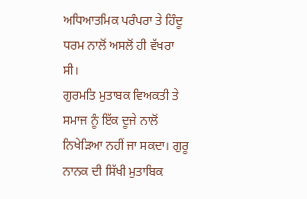ਅਧਿਆਤਮਿਕ ਪਰੰਪਰਾ ਤੇ ਹਿੰਦੂ ਧਰਮ ਨਾਲੋਂ ਅਸਲੋਂ ਹੀ ਵੱਖਰਾ ਸੀ।
ਗੁਰਮਤਿ ਮੁਤਾਬਕ ਵਿਅਕਤੀ ਤੇ ਸਮਾਜ ਨੂੰ ਇੱਕ ਦੂਜੇ ਨਾਲੋਂ ਨਿਖੇੜਿਆ ਨਹੀਂ ਜਾ ਸਕਦਾ। ਗੁਰੂ ਨਾਨਕ ਦੀ ਸਿੱਖੀ ਮੁਤਾਬਿਕ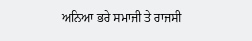ਅਨਿਆ ਭਰੇ ਸਮਾਜੀ ਤੇ ਰਾਜਸੀ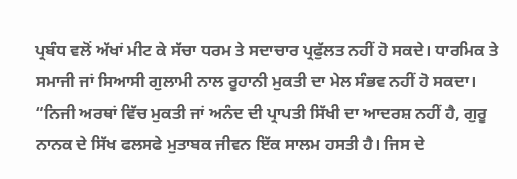ਪ੍ਰਬੰਧ ਵਲੋਂ ਅੱਖਾਂ ਮੀਟ ਕੇ ਸੱਚਾ ਧਰਮ ਤੇ ਸਦਾਚਾਰ ਪ੍ਰਫੁੱਲਤ ਨਹੀਂ ਹੋ ਸਕਦੇ। ਧਾਰਮਿਕ ਤੇ ਸਮਾਜੀ ਜਾਂ ਸਿਆਸੀ ਗੁਲਾਮੀ ਨਾਲ ਰੂਹਾਨੀ ਮੁਕਤੀ ਦਾ ਮੇਲ ਸੰਭਵ ਨਹੀਂ ਹੋ ਸਕਦਾ।
“ਨਿਜੀ ਅਰਥਾਂ ਵਿੱਚ ਮੁਕਤੀ ਜਾਂ ਅਨੰਦ ਦੀ ਪ੍ਰਾਪਤੀ ਸਿੱਖੀ ਦਾ ਆਦਰਸ਼ ਨਹੀਂ ਹੈ, ਗੁਰੂ ਨਾਨਕ ਦੇ ਸਿੱਖ ਫਲਸਫੇ ਮੁਤਾਬਕ ਜੀਵਨ ਇੱਕ ਸਾਲਮ ਹਸਤੀ ਹੈ। ਜਿਸ ਦੇ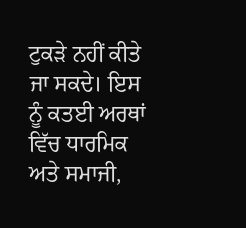ਟੁਕੜੇ ਨਹੀਂ ਕੀਤੇ ਜਾ ਸਕਦੇ। ਇਸ ਨੂੰ ਕਤਈ ਅਰਥਾਂ ਵਿੱਚ ਧਾਰਮਿਕ ਅਤੇ ਸਮਾਜੀ,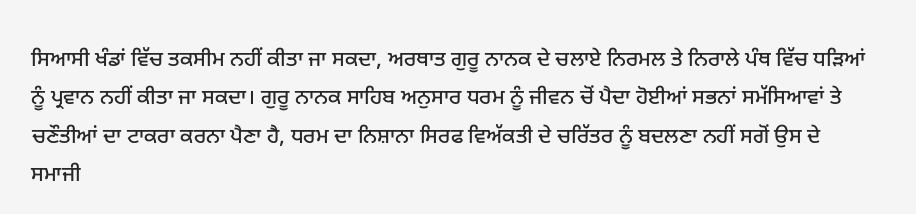ਸਿਆਸੀ ਖੰਡਾਂ ਵਿੱਚ ਤਕਸੀਮ ਨਹੀਂ ਕੀਤਾ ਜਾ ਸਕਦਾ, ਅਰਥਾਤ ਗੁਰੂ ਨਾਨਕ ਦੇ ਚਲਾਏ ਨਿਰਮਲ ਤੇ ਨਿਰਾਲੇ ਪੰਥ ਵਿੱਚ ਧੜਿਆਂ ਨੂੰ ਪ੍ਰਵਾਨ ਨਹੀਂ ਕੀਤਾ ਜਾ ਸਕਦਾ। ਗੁਰੂ ਨਾਨਕ ਸਾਹਿਬ ਅਨੁਸਾਰ ਧਰਮ ਨੂੰ ਜੀਵਨ ਚੋਂ ਪੈਦਾ ਹੋਈਆਂ ਸਭਨਾਂ ਸਮੱਸਿਆਵਾਂ ਤੇ ਚਣੌਤੀਆਂ ਦਾ ਟਾਕਰਾ ਕਰਨਾ ਪੈਣਾ ਹੈ, ਧਰਮ ਦਾ ਨਿਸ਼ਾਨਾ ਸਿਰਫ ਵਿਅੱਕਤੀ ਦੇ ਚਰਿੱਤਰ ਨੂੰ ਬਦਲਣਾ ਨਹੀਂ ਸਗੋਂ ਉਸ ਦੇ ਸਮਾਜੀ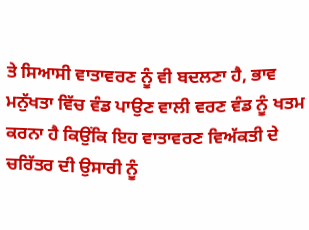ਤੇ ਸਿਆਸੀ ਵਾਤਾਵਰਣ ਨੂੰ ਵੀ ਬਦਲਣਾ ਹੈ, ਭਾਵ ਮਨੁੱਖਤਾ ਵਿੱਚ ਵੰਡ ਪਾਉਣ ਵਾਲੀ ਵਰਣ ਵੰਡ ਨੂੰ ਖਤਮ ਕਰਨਾ ਹੈ ਕਿਉਂਕਿ ਇਹ ਵਾਤਾਵਰਣ ਵਿਅੱਕਤੀ ਦੇ ਚਰਿੱਤਰ ਦੀ ਉਸਾਰੀ ਨੂੰ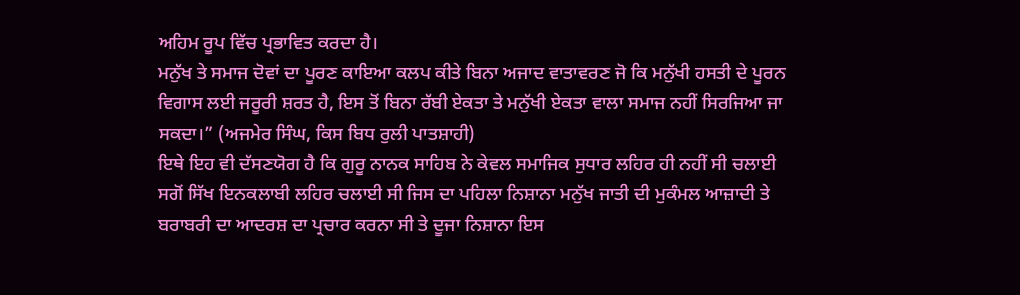ਅਹਿਮ ਰੂਪ ਵਿੱਚ ਪ੍ਰਭਾਵਿਤ ਕਰਦਾ ਹੈ।
ਮਨੁੱਖ ਤੇ ਸਮਾਜ ਦੋਵਾਂ ਦਾ ਪੂਰਣ ਕਾਇਆ ਕਲਪ ਕੀਤੇ ਬਿਨਾ ਅਜਾਦ ਵਾਤਾਵਰਣ ਜੋ ਕਿ ਮਨੁੱਖੀ ਹਸਤੀ ਦੇ ਪੂਰਨ ਵਿਗਾਸ ਲਈ ਜਰੂਰੀ ਸ਼ਰਤ ਹੈ, ਇਸ ਤੋਂ ਬਿਨਾ ਰੱਬੀ ਏਕਤਾ ਤੇ ਮਨੁੱਖੀ ਏਕਤਾ ਵਾਲਾ ਸਮਾਜ ਨਹੀਂ ਸਿਰਜਿਆ ਜਾ ਸਕਦਾ।” (ਅਜਮੇਰ ਸਿੰਘ, ਕਿਸ ਬਿਧ ਰੁਲੀ ਪਾਤਸ਼ਾਹੀ)
ਇਥੇ ਇਹ ਵੀ ਦੱਸਣਯੋਗ ਹੈ ਕਿ ਗੁਰੂ ਨਾਨਕ ਸਾਹਿਬ ਨੇ ਕੇਵਲ ਸਮਾਜਿਕ ਸੁਧਾਰ ਲਹਿਰ ਹੀ ਨਹੀਂ ਸੀ ਚਲਾਈ ਸਗੋਂ ਸਿੱਖ ਇਨਕਲਾਬੀ ਲਹਿਰ ਚਲਾਈ ਸੀ ਜਿਸ ਦਾ ਪਹਿਲਾ ਨਿਸ਼ਾਨਾ ਮਨੁੱਖ ਜਾਤੀ ਦੀ ਮੁਕੰਮਲ ਆਜ਼ਾਦੀ ਤੇ ਬਰਾਬਰੀ ਦਾ ਆਦਰਸ਼ ਦਾ ਪ੍ਰਚਾਰ ਕਰਨਾ ਸੀ ਤੇ ਦੂਜਾ ਨਿਸ਼ਾਨਾ ਇਸ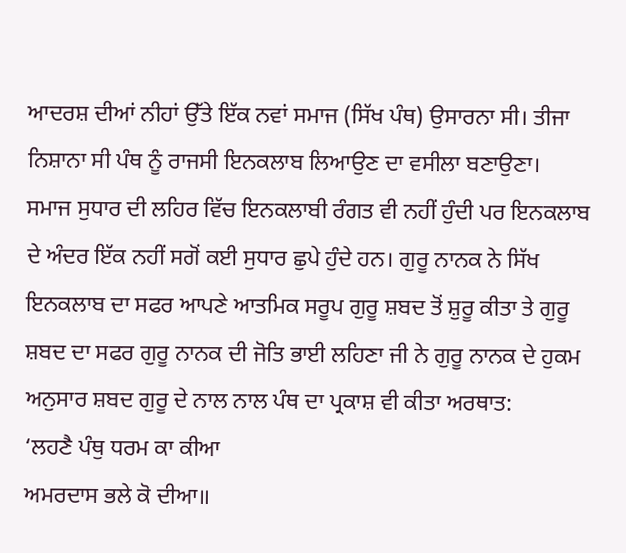ਆਦਰਸ਼ ਦੀਆਂ ਨੀਹਾਂ ਉੱਤੇ ਇੱਕ ਨਵਾਂ ਸਮਾਜ (ਸਿੱਖ ਪੰਥ) ਉਸਾਰਨਾ ਸੀ। ਤੀਜਾ ਨਿਸ਼ਾਨਾ ਸੀ ਪੰਥ ਨੂੰ ਰਾਜਸੀ ਇਨਕਲਾਬ ਲਿਆਉਣ ਦਾ ਵਸੀਲਾ ਬਣਾਉਣਾ।
ਸਮਾਜ ਸੁਧਾਰ ਦੀ ਲਹਿਰ ਵਿੱਚ ਇਨਕਲਾਬੀ ਰੰਗਤ ਵੀ ਨਹੀਂ ਹੁੰਦੀ ਪਰ ਇਨਕਲਾਬ ਦੇ ਅੰਦਰ ਇੱਕ ਨਹੀਂ ਸਗੋਂ ਕਈ ਸੁਧਾਰ ਛੁਪੇ ਹੁੰਦੇ ਹਨ। ਗੁਰੂ ਨਾਨਕ ਨੇ ਸਿੱਖ ਇਨਕਲਾਬ ਦਾ ਸਫਰ ਆਪਣੇ ਆਤਮਿਕ ਸਰੂਪ ਗੁਰੂ ਸ਼ਬਦ ਤੋਂ ਸ਼ੁਰੂ ਕੀਤਾ ਤੇ ਗੁਰੂ ਸ਼ਬਦ ਦਾ ਸਫਰ ਗੁਰੂ ਨਾਨਕ ਦੀ ਜੋਤਿ ਭਾਈ ਲਹਿਣਾ ਜੀ ਨੇ ਗੁਰੂ ਨਾਨਕ ਦੇ ਹੁਕਮ ਅਨੁਸਾਰ ਸ਼ਬਦ ਗੁਰੂ ਦੇ ਨਾਲ ਨਾਲ ਪੰਥ ਦਾ ਪ੍ਰਕਾਸ਼ ਵੀ ਕੀਤਾ ਅਰਥਾਤ:
‘ਲਹਣੈ ਪੰਥੁ ਧਰਮ ਕਾ ਕੀਆ
ਅਮਰਦਾਸ ਭਲੇ ਕੋ ਦੀਆ॥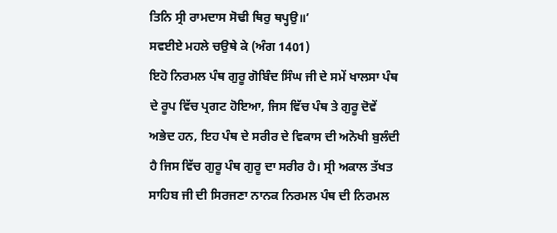ਤਿਨਿ ਸ੍ਰੀ ਰਾਮਦਾਸ ਸੋਢੀ ਥਿਰੁ ਥਪ੍ਹਉ॥’
ਸਵਈਏ ਮਹਲੇ ਚਉਥੇ ਕੇ (ਅੰਗ 1401)
ਇਹੋ ਨਿਰਮਲ ਪੰਥ ਗੁਰੂ ਗੋਬਿੰਦ ਸਿੰਘ ਜੀ ਦੇ ਸਮੇਂ ਖਾਲਸਾ ਪੰਥ ਦੇ ਰੂਪ ਵਿੱਚ ਪ੍ਰਗਟ ਹੋਇਆ, ਜਿਸ ਵਿੱਚ ਪੰਥ ਤੇ ਗੁਰੂ ਦੋਵੇਂ ਅਭੇਦ ਹਨ, ਇਹ ਪੰਥ ਦੇ ਸਰੀਰ ਦੇ ਵਿਕਾਸ ਦੀ ਅਨੋਖੀ ਬੁਲੰਦੀ ਹੈ ਜਿਸ ਵਿੱਚ ਗੁਰੂ ਪੰਥ ਗੁਰੂ ਦਾ ਸਰੀਰ ਹੈ। ਸ੍ਰੀ ਅਕਾਲ ਤੱਖਤ ਸਾਹਿਬ ਜੀ ਦੀ ਸਿਰਜਣਾ ਨਾਨਕ ਨਿਰਮਲ ਪੰਥ ਦੀ ਨਿਰਮਲ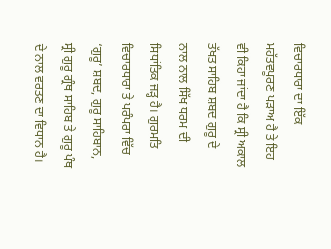ਵਿਚਾਰਧਾਰਾ ਦਾ ਇੱਕ ਮਹੱਤਵਪੂਰਣ ਪੜਾਅ ਹੈ ਤੇ ਇਹ ਵੀ ਕਿਹਾ ਜਾਂਦਾ ਹੈ ਕਿ ਸ੍ਰੀ ਅਕਾਲ ਤੱਖਤ ਸਾਹਿਬ ਸ਼ਬਦ ਗੁਰੂ ਦੇ ਨਾਲ ਨਾਲ ਸਿੱਖ ਧਰਮ ਦੀ ਸਿਧਾਂਤਿਕ ਜੜ੍ਹ ਹੈ। ਗੁਰਮਤਿ ਵਿਚਾਰਧਾਰਾ ਤੇ ਪਰੰਪਰਾ ਵਿੱਚ ‘ਗੁਰੂ’ ਸ਼ਬਦ, ਗੁਰੂ ਸਾਹਿਬਾਨ, ਸ੍ਰੀ ਗੁਰੂ ਗ੍ਰੰਥ ਸਾਹਿਬ ਤੇ ਗੁਰੂ ਪੰਥ ਦੇ ਨਾਲ ਵਰਤਣ ਦਾ ਵਿਧਾਨ ਹੈ।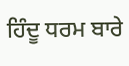ਹਿੰਦੂ ਧਰਮ ਬਾਰੇ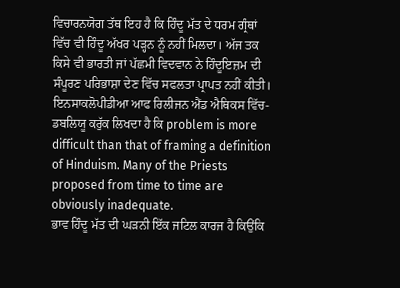ਵਿਚਾਰਨਯੋਗ ਤੱਥ ਇਹ ਹੈ ਕਿ ਹਿੰਦੂ ਮੱਤ ਦੇ ਧਰਮ ਗ੍ਰੰਥਾਂ ਵਿੱਚ ਵੀ ਹਿੰਦੂ ਅੱਖਰ ਪੜ੍ਹਨ ਨੂੰ ਨਹੀਂ ਮਿਲਦਾ। ਅੱਜ ਤਕ ਕਿਸੇ ਵੀ ਭਾਰਤੀ ਜਾਂ ਪੱਛਮੀ ਵਿਦਵਾਨ ਨੇ ਹਿੰਦੂਇਜ਼ਮ ਦੀ ਸੰਪੂਰਣ ਪਰਿਭਾਸ਼ਾ ਦੇਣ ਵਿੱਚ ਸਫਲਤਾ ਪ੍ਰਾਪਤ ਨਹੀਂ ਕੀਤੀ। ਇਨਸਾਕਲੋਪੀਡੀਆ ਆਫ ਰਿਲੀਜਨ ਐਂਡ ਐਥਿਕਸ ਵਿੱਚ-ਡਬਲਿਯੂ ਕਰੁੱਕ ਲਿਖਦਾ ਹੈ ਕਿ problem is more difficult than that of framing a definition of Hinduism. Many of the Priests proposed from time to time are obviously inadequate.
ਭਾਵ ਹਿੰਦੂ ਮੱਤ ਦੀ ਘੜਨੀ ਇੱਕ ਜਟਿਲ ਕਾਰਜ ਹੈ ਕਿਉਂਕਿ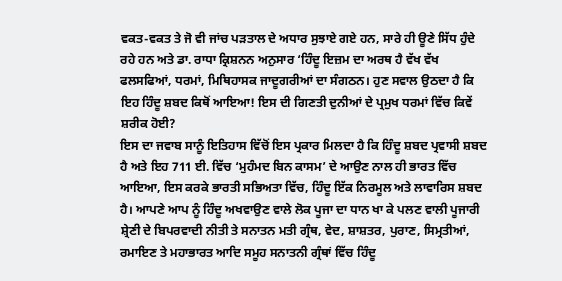ਵਕਤ-ਵਕਤ ਤੇ ਜੋ ਵੀ ਜਾਂਚ ਪੜਤਾਲ ਦੇ ਅਧਾਰ ਸੁਝਾਏ ਗਏ ਹਨ, ਸਾਰੇ ਹੀ ਊਣੇ ਸਿੱਧ ਹੁੰਦੇ ਰਹੇ ਹਨ ਅਤੇ ਡਾ. ਰਾਧਾ ਕ੍ਰਿਸ਼ਨਨ ਅਨੁਸਾਰ ‘ਹਿੰਦੂ ਇਜ਼ਮ ਦਾ ਅਰਥ ਹੈ ਵੱਖ ਵੱਖ ਫਲਸਫਿਆਂ, ਧਰਮਾਂ, ਮਿਥਿਹਾਸਕ ਜਾਦੂਗਰੀਆਂ ਦਾ ਸੰਗਠਨ। ਹੁਣ ਸਵਾਲ ਉਠਦਾ ਹੈ ਕਿ ਇਹ ਹਿੰਦੂ ਸ਼ਬਦ ਕਿਥੋਂ ਆਇਆ! ਇਸ ਦੀ ਗਿਣਤੀ ਦੁਨੀਆਂ ਦੇ ਪ੍ਰਮੁਖ ਧਰਮਾਂ ਵਿੱਚ ਕਿਵੇਂ ਸ਼ਰੀਕ ਹੋਈ?
ਇਸ ਦਾ ਜਵਾਬ ਸਾਨੂੰ ਇਤਿਹਾਸ ਵਿੱਚੋਂ ਇਸ ਪ੍ਰਕਾਰ ਮਿਲਦਾ ਹੈ ਕਿ ਹਿੰਦੂ ਸ਼ਬਦ ਪ੍ਰਵਾਸੀ ਸ਼ਬਦ ਹੈ ਅਤੇ ਇਹ 711 ਈ. ਵਿੱਚ ‘ਮੁਹੰਮਦ ਬਿਨ ਕਾਸਮ’ ਦੇ ਆਉਣ ਨਾਲ ਹੀ ਭਾਰਤ ਵਿੱਚ ਆਇਆ, ਇਸ ਕਰਕੇ ਭਾਰਤੀ ਸਭਿਅਤਾ ਵਿੱਚ, ਹਿੰਦੂ ਇੱਕ ਨਿਰਮੂਲ ਅਤੇ ਲਾਵਾਰਿਸ ਸ਼ਬਦ ਹੈ। ਆਪਣੇ ਆਪ ਨੂੰ ਹਿੰਦੂ ਅਖਵਾਉਣ ਵਾਲੇ ਲੋਕ ਪੂਜਾ ਦਾ ਧਾਨ ਖਾ ਕੇ ਪਲਣ ਵਾਲੀ ਪੂਜਾਰੀ ਸ਼੍ਰੇਣੀ ਦੇ ਬਿਪਰਵਾਦੀ ਨੀਤੀ ਤੇ ਸਨਾਤਨ ਮਤੀ ਗ੍ਰੰਥ, ਵੇਦ, ਸ਼ਾਸ਼ਤਰ, ਪੁਰਾਣ, ਸਿਮ੍ਰਤੀਆਂ, ਰਮਾਇਣ ਤੇ ਮਹਾਭਾਰਤ ਆਦਿ ਸਮੂਹ ਸਨਾਤਨੀ ਗ੍ਰੰਥਾਂ ਵਿੱਚ ਹਿੰਦੂ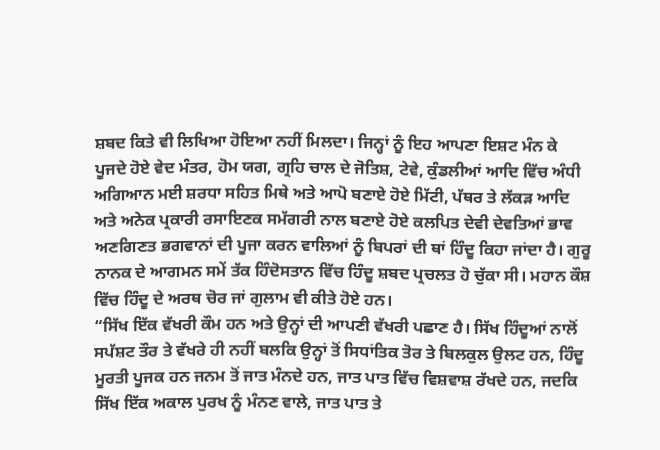ਸ਼ਬਦ ਕਿਤੇ ਵੀ ਲਿਖਿਆ ਹੋਇਆ ਨਹੀਂ ਮਿਲਦਾ। ਜਿਨ੍ਹਾਂ ਨੂੰ ਇਹ ਆਪਣਾ ਇਸ਼ਟ ਮੰਨ ਕੇ ਪੂਜਦੇ ਹੋਏ ਵੇਦ ਮੰਤਰ, ਹੋਮ ਯਗ, ਗ੍ਰਹਿ ਚਾਲ ਦੇ ਜੋਤਿਸ਼, ਟੇਵੇ, ਕੁੰਡਲੀਆਂ ਆਦਿ ਵਿੱਚ ਅੰਧੀ ਅਗਿਆਨ ਮਈ ਸ਼ਰਧਾ ਸਹਿਤ ਮਿਥੇ ਅਤੇ ਆਪੋ ਬਣਾਏ ਹੋਏ ਮਿੱਟੀ, ਪੱਥਰ ਤੇ ਲੱਕੜ ਆਦਿ ਅਤੇ ਅਨੇਕ ਪ੍ਰਕਾਰੀ ਰਸਾਇਣਕ ਸਮੱਗਰੀ ਨਾਲ ਬਣਾਏ ਹੋਏ ਕਲਪਿਤ ਦੇਵੀ ਦੇਵਤਿਆਂ ਭਾਵ ਅਣਗਿਣਤ ਭਗਵਾਨਾਂ ਦੀ ਪੂਜਾ ਕਰਨ ਵਾਲਿਆਂ ਨੂੰ ਬਿਪਰਾਂ ਦੀ ਥਾਂ ਹਿੰਦੂ ਕਿਹਾ ਜਾਂਦਾ ਹੈ। ਗੁਰੂ ਨਾਨਕ ਦੇ ਆਗਮਨ ਸਮੇਂ ਤੱਕ ਹਿੰਦੋਸਤਾਨ ਵਿੱਚ ਹਿੰਦੂ ਸ਼ਬਦ ਪ੍ਰਚਲਤ ਹੋ ਚੁੱਕਾ ਸੀ। ਮਹਾਨ ਕੌਸ਼ ਵਿੱਚ ਹਿੰਦੂ ਦੇ ਅਰਥ ਚੋਰ ਜਾਂ ਗੁਲਾਮ ਵੀ ਕੀਤੇ ਹੋਏ ਹਨ।
“ਸਿੱਖ ਇੱਕ ਵੱਖਰੀ ਕੌਮ ਹਨ ਅਤੇ ਉਨ੍ਹਾਂ ਦੀ ਆਪਣੀ ਵੱਖਰੀ ਪਛਾਣ ਹੈ। ਸਿੱਖ ਹਿੰਦੂਆਂ ਨਾਲੋਂ ਸਪੱਸ਼ਟ ਤੌਰ ਤੇ ਵੱਖਰੇ ਹੀ ਨਹੀਂ ਬਲਕਿ ਉਨ੍ਹਾਂ ਤੋਂ ਸਿਧਾਂਤਿਕ ਤੋਰ ਤੇ ਬਿਲਕੁਲ ਉਲਟ ਹਨ, ਹਿੰਦੂ ਮੂਰਤੀ ਪੂਜਕ ਹਨ ਜਨਮ ਤੋਂ ਜਾਤ ਮੰਨਦੇ ਹਨ, ਜਾਤ ਪਾਤ ਵਿੱਚ ਵਿਸ਼ਵਾਸ਼ ਰੱਖਦੇ ਹਨ, ਜਦਕਿ ਸਿੱਖ ਇੱਕ ਅਕਾਲ ਪੁਰਖ ਨੂੰ ਮੰਨਣ ਵਾਲੇ, ਜਾਤ ਪਾਤ ਤੇ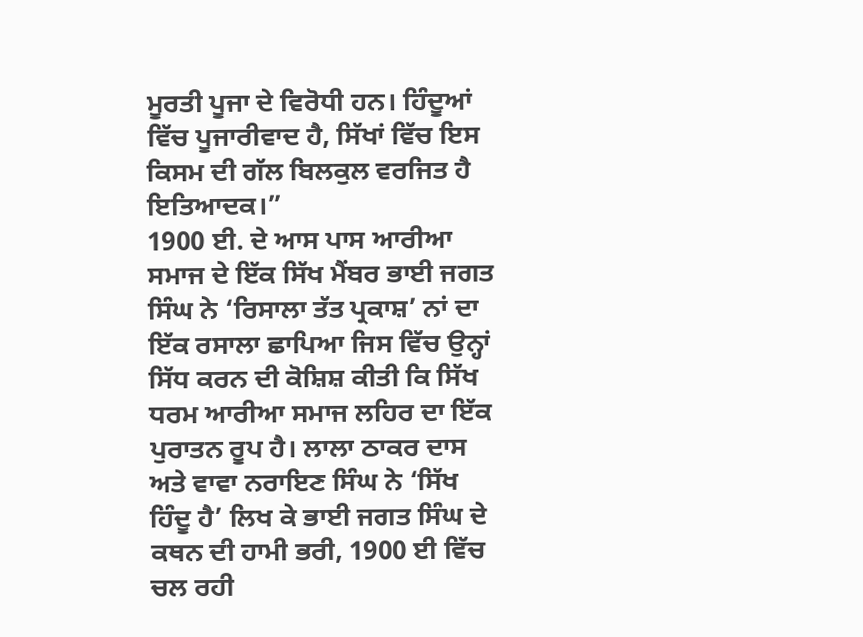ਮੂਰਤੀ ਪੂਜਾ ਦੇ ਵਿਰੋਧੀ ਹਨ। ਹਿੰਦੂਆਂ ਵਿੱਚ ਪੂਜਾਰੀਵਾਦ ਹੈ, ਸਿੱਖਾਂ ਵਿੱਚ ਇਸ ਕਿਸਮ ਦੀ ਗੱਲ ਬਿਲਕੁਲ ਵਰਜਿਤ ਹੈ ਇਤਿਆਦਕ।”
1900 ਈ. ਦੇ ਆਸ ਪਾਸ ਆਰੀਆ ਸਮਾਜ ਦੇ ਇੱਕ ਸਿੱਖ ਮੈਂਬਰ ਭਾਈ ਜਗਤ ਸਿੰਘ ਨੇ ‘ਰਿਸਾਲਾ ਤੱਤ ਪ੍ਰਕਾਸ਼’ ਨਾਂ ਦਾ ਇੱਕ ਰਸਾਲਾ ਛਾਪਿਆ ਜਿਸ ਵਿੱਚ ਉਨ੍ਹਾਂ ਸਿੱਧ ਕਰਨ ਦੀ ਕੋਸ਼ਿਸ਼ ਕੀਤੀ ਕਿ ਸਿੱਖ ਧਰਮ ਆਰੀਆ ਸਮਾਜ ਲਹਿਰ ਦਾ ਇੱਕ ਪੁਰਾਤਨ ਰੂਪ ਹੈ। ਲਾਲਾ ਠਾਕਰ ਦਾਸ ਅਤੇ ਵਾਵਾ ਨਰਾਇਣ ਸਿੰਘ ਨੇ ‘ਸਿੱਖ ਹਿੰਦੂ ਹੈ’ ਲਿਖ ਕੇ ਭਾਈ ਜਗਤ ਸਿੰਘ ਦੇ ਕਥਨ ਦੀ ਹਾਮੀ ਭਰੀ, 1900 ਈ ਵਿੱਚ ਚਲ ਰਹੀ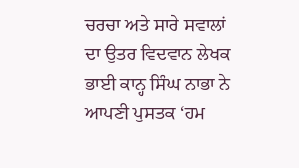ਚਰਚਾ ਅਤੇ ਸਾਰੇ ਸਵਾਲਾਂ ਦਾ ਉਤਰ ਵਿਦਵਾਨ ਲੇਖਕ ਭਾਈ ਕਾਨ੍ਹ ਸਿੰਘ ਨਾਭਾ ਨੇ ਆਪਣੀ ਪੁਸਤਕ ‘ਹਮ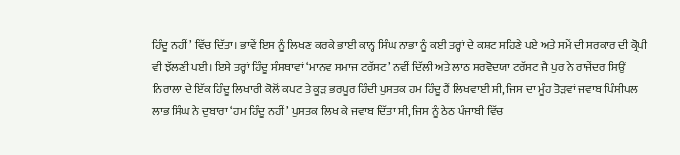ਹਿੰਦੂ ਨਹੀਂ’ ਵਿੱਚ ਦਿੱਤਾ। ਭਾਵੇਂ ਇਸ ਨੂੰ ਲਿਖਣ ਕਰਕੇ ਭਾਈ ਕਾਨ੍ਹ ਸਿੰਘ ਨਾਭਾ ਨੂੰ ਕਈ ਤਰ੍ਹਾਂ ਦੇ ਕਸ਼ਟ ਸਹਿਣੇ ਪਏ ਅਤੇ ਸਮੇਂ ਦੀ ਸਰਕਾਰ ਦੀ ਕ੍ਰੋਪੀ ਵੀ ਝੱਲਣੀ ਪਈ। ਇਸੇ ਤਰ੍ਹਾਂ ਹਿੰਦੂ ਸੰਸਥਾਵਾਂ ‘ਮਾਨਵ ਸਮਾਜ ਟਰੱਸਟ’ ਨਵੀਂ ਦਿੱਲੀ ਅਤੇ ਲਾਠ ਸਰਵੋਦਯਾ ਟਰੱਸਟ ਜੈ ਪੁਰ ਨੇ ਰਾਜੇਂਦਰ ਸਿਉਂ ਨਿਰਾਲਾ ਦੇ ਇੱਕ ਹਿੰਦੂ ਲਿਖਾਰੀ ਕੋਲੋਂ ਕਪਟ ਤੇ ਕੂੜ ਭਰਪੂਰ ਹਿੰਦੀ ਪੁਸਤਕ ਹਮ ਹਿੰਦੂ ਹੈਂ ਲਿਖਵਾਈ ਸੀ, ਜਿਸ ਦਾ ਮੂੰਹ ਤੋੜਵਾਂ ਜਵਾਬ ਪਿੰਸੀਪਲ ਲਾਭ ਸਿੰਘ ਨੇ ਦੁਬਾਰਾ ‘ਹਮ ਹਿੰਦੂ ਨਹੀਂ’ ਪੁਸਤਕ ਲਿਖ ਕੇ ਜਵਾਬ ਦਿੱਤਾ ਸੀ, ਜਿਸ ਨੂੰ ਠੇਠ ਪੰਜਾਬੀ ਵਿੱਚ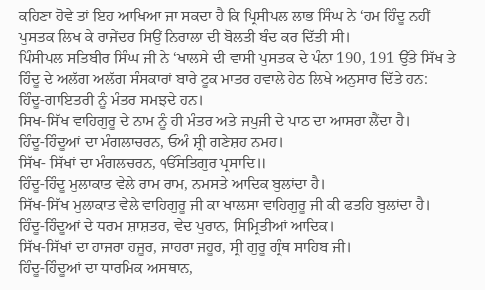ਕਹਿਣਾ ਹੋਵੇ ਤਾਂ ਇਹ ਆਖਿਆ ਜਾ ਸਕਦਾ ਹੈ ਕਿ ਪ੍ਰਿਸੀਪਲ ਲਾਭ ਸਿੰਘ ਨੇ ‘ਹਮ ਹਿੰਦੂ ਨਹੀਂ ਪੁਸਤਕ ਲਿਖ ਕੇ ਰਾਜੇਂਦਰ ਸਿਉਂ ਨਿਰਾਲਾ ਦੀ ਬੋਲਤੀ ਬੰਦ ਕਰ ਦਿੱਤੀ ਸੀ।
ਪਿੰਸੀਪਲ ਸਤਿਬੀਰ ਸਿੰਘ ਜੀ ਨੇ ‘ਖਾਲਸੇ ਦੀ ਵਾਸੀ ਪੁਸਤਕ ਦੇ ਪੰਨਾ 190, 191 ਉੱਤੇ ਸਿੱਖ ਤੇ ਹਿੰਦੂ ਦੇ ਅਲੱਗ ਅਲੱਗ ਸੰਸਕਾਰਾਂ ਬਾਰੇ ਟੂਕ ਮਾਤਰ ਹਵਾਲੇ ਹੇਠ ਲਿਖੇ ਅਨੁਸਾਰ ਦਿੱਤੇ ਹਨ:
ਹਿੰਦੂ-ਗਾਇਤਰੀ ਨੂੰ ਮੰਤਰ ਸਮਝਦੇ ਹਨ।
ਸਿਖ-ਸਿੱਖ ਵਾਹਿਗੁਰੂ ਦੇ ਨਾਮ ਨੂੰ ਹੀ ਮੰਤਰ ਅਤੇ ਜਪੁਜੀ ਦੇ ਪਾਠ ਦਾ ਆਸਰਾ ਲੈਂਦਾ ਹੈ।
ਹਿੰਦੂ-ਹਿੰਦੂਆਂ ਦਾ ਮੰਗਲਾਚਰਨ, ਓਅੰ ਸ਼੍ਰੀ ਗਣੇਸ਼ਹ ਨਮਹ।
ਸਿੱਖ- ਸਿੱਖਾਂ ਦਾ ਮੰਗਲਚਰਨ, ੴਸਤਿਗੁਰ ਪ੍ਰਸਾਦਿ॥
ਹਿੰਦੂ-ਹਿੰਦੂ ਮੁਲਾਕਾਤ ਵੇਲੇ ਰਾਮ ਰਾਮ, ਨਮਸਤੇ ਆਦਿਕ ਬੁਲਾਂਦਾ ਹੈ।
ਸਿੱਖ-ਸਿੱਖ ਮੁਲਾਕਾਤ ਵੇਲੇ ਵਾਹਿਗੁਰੂ ਜੀ ਕਾ ਖਾਲਸਾ ਵਾਹਿਗੁਰੂ ਜੀ ਕੀ ਫਤਹਿ ਬੁਲਾਂਦਾ ਹੈ।
ਹਿੰਦੂ-ਹਿੰਦੂਆਂ ਦੇ ਧਰਮ ਸ਼ਾਸ਼ਤਰ, ਵੇਦ ਪੁਰਾਨ, ਸਿਮ੍ਰਿਤੀਆਂ ਆਦਿਕ।
ਸਿੱਖ-ਸਿੱਖਾਂ ਦਾ ਹਾਜਰਾ ਹਜੂਰ, ਜਾਹਰਾ ਜਹੂਰ, ਸ੍ਰੀ ਗੁਰੂ ਗ੍ਰੰਥ ਸਾਹਿਬ ਜੀ।
ਹਿੰਦੂ-ਹਿੰਦੂਆਂ ਦਾ ਧਾਰਮਿਕ ਅਸਥਾਨ,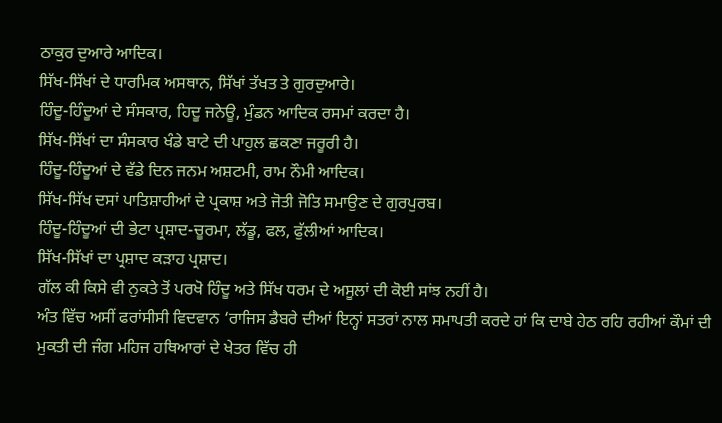ਠਾਕੁਰ ਦੁਆਰੇ ਆਦਿਕ।
ਸਿੱਖ-ਸਿੱਖਾਂ ਦੇ ਧਾਰਮਿਕ ਅਸਥਾਨ, ਸਿੱਖਾਂ ਤੱਖਤ ਤੇ ਗੁਰਦੁਆਰੇ।
ਹਿੰਦੂ-ਹਿੰਦੂਆਂ ਦੇ ਸੰਸਕਾਰ, ਹਿਦੂ ਜਨੇਊ, ਮੁੰਡਨ ਆਦਿਕ ਰਸਮਾਂ ਕਰਦਾ ਹੈ।
ਸਿੱਖ-ਸਿੱਖਾਂ ਦਾ ਸੰਸਕਾਰ ਖੰਡੇ ਬਾਟੇ ਦੀ ਪਾਹੁਲ ਛਕਣਾ ਜਰੂਰੀ ਹੈ।
ਹਿੰਦੂ-ਹਿੰਦੂਆਂ ਦੇ ਵੱਡੇ ਦਿਨ ਜਨਮ ਅਸ਼ਟਮੀ, ਰਾਮ ਨੌਮੀ ਆਦਿਕ।
ਸਿੱਖ-ਸਿੱਖ ਦਸਾਂ ਪਾਤਿਸ਼ਾਹੀਆਂ ਦੇ ਪ੍ਰਕਾਸ਼ ਅਤੇ ਜੋਤੀ ਜੋਤਿ ਸਮਾਉਣ ਦੇ ਗੁਰਪੁਰਬ।
ਹਿੰਦੂ-ਹਿੰਦੂਆਂ ਦੀ ਭੇਟਾ ਪ੍ਰਸ਼ਾਦ-ਚੂਰਮਾ, ਲੱਡੂ, ਫਲ, ਫੁੱਲੀਆਂ ਆਦਿਕ।
ਸਿੱਖ-ਸਿੱਖਾਂ ਦਾ ਪ੍ਰਸ਼ਾਦ ਕੜਾਹ ਪ੍ਰਸ਼ਾਦ।
ਗੱਲ ਕੀ ਕਿਸੇ ਵੀ ਨੁਕਤੇ ਤੋਂ ਪਰਖੋ ਹਿੰਦੂ ਅਤੇ ਸਿੱਖ ਧਰਮ ਦੇ ਅਸੂਲਾਂ ਦੀ ਕੋਈ ਸਾਂਝ ਨਹੀਂ ਹੈ।
ਅੰਤ ਵਿੱਚ ਅਸੀਂ ਫਰਾਂਸੀਸੀ ਵਿਦਵਾਨ ‘ਰਾਜਿਸ ਡੈਬਰੇ ਦੀਆਂ ਇਨ੍ਹਾਂ ਸਤਰਾਂ ਨਾਲ ਸਮਾਪਤੀ ਕਰਦੇ ਹਾਂ ਕਿ ਦਾਬੇ ਹੇਠ ਰਹਿ ਰਹੀਆਂ ਕੌਮਾਂ ਦੀ ਮੁਕਤੀ ਦੀ ਜੰਗ ਮਹਿਜ ਹਥਿਆਰਾਂ ਦੇ ਖੇਤਰ ਵਿੱਚ ਹੀ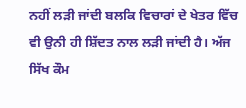ਨਹੀਂ ਲੜੀ ਜਾਂਦੀ ਬਲਕਿ ਵਿਚਾਰਾਂ ਦੇ ਖੇਤਰ ਵਿੱਚ ਵੀ ਉਨੀ ਹੀ ਸ਼ਿੱਦਤ ਨਾਲ ਲੜੀ ਜਾਂਦੀ ਹੈ। ਅੱਜ ਸਿੱਖ ਕੌਮ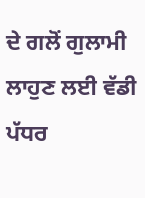ਦੇ ਗਲੋਂ ਗੁਲਾਮੀ ਲਾਹੁਣ ਲਈ ਵੱਡੀ ਪੱਧਰ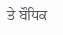ਤੇ ਬੌਧਿਕ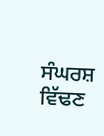ਸੰਘਰਸ਼ ਵਿੱਢਣ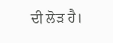ਦੀ ਲੋੜ ਹੈ।